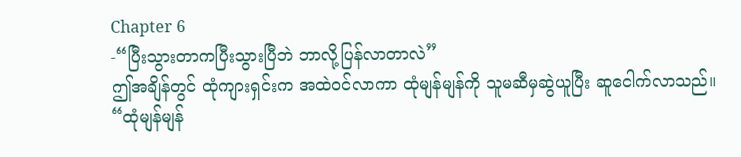Chapter 6
-“ပြီးသွားတာကပြီးသွားပြီဘဲ ဘာလို့ပြန်လာတာလဲ”
ဤအချိန်တွင် ထုံကျားရှင်းက အထဲဝင်လာကာ ထုံမျန်မျန်ကို သူမဆီမှဆွဲယူပြီး ဆူငေါက်လာသည်။
“ထုံမျန်မျန်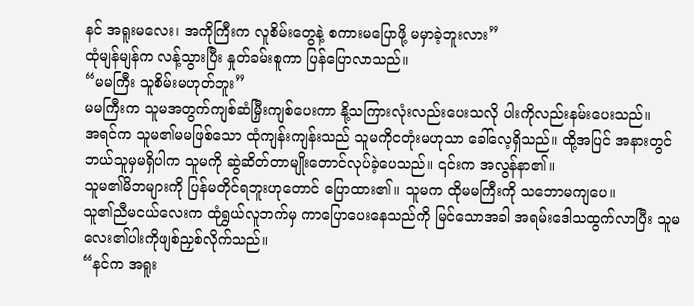နင် အရူးမလေး၊ အကိုကြီးက လူစိမ်းတွေနဲ့ စကားမပြောဖို့ မမှာခဲ့ဘူးလား”
ထုံမျန်မျန်က လန့်သွားပြီး နှုတ်ခမ်းစူကာ ပြန်ပြောလာသည်။
“မမကြီး သူစိမ်းမဟုတ်ဘူး”
မမကြီးက သူမအတွက်ကျစ်ဆံမြှီးကျစ်ပေးကာ နို့သကြားလုံးလည်းပေးသလို ပါးကိုလည်းနမ်းပေးသည်။
အရင်က သူမ၏မမဖြစ်သော ထုံကျန်းကျန်းသည် သူမကိုငတုံးမဟုသာ ခေါ်လေ့ရှိသည်။ ထို့အပြင် အနားတွင်ဘယ်သူမှမရှိပါက သူမကို ဆွဲဆိတ်တာမျိုးတောင်လုပ်ခဲ့ပေသည်။ ၎င်းက အလွန်နာ၏။
သူမ၏မိဘများကို ပြန်မတိုင်ရဘူးဟုတောင် ပြောထား၏။ သူမက ထိုမမကြီးကို သဘောမကျပေ။
သူ၏ညီမငယ်လေးက ထုံရွှယ်လူဘက်မှ ကာပြောပေးနေသည်ကို မြင်သောအခါ အရမ်းဒေါသထွက်လာပြီး သူမလေး၏ပါးကိုဖျစ်ညှစ်လိုက်သည်။
“နင်က အရူး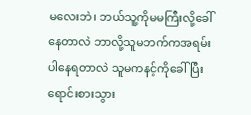မလေးဘဲ၊ ဘယ်သူ့ကိုမမကြီးလို့ခေါ်နေတာလဲ ဘာလို့သူမဘက်ကအရမ်းပါနေရတာလဲ သူမကနင့်ကိုခေါ်ပြီး ရောင်းစားသွား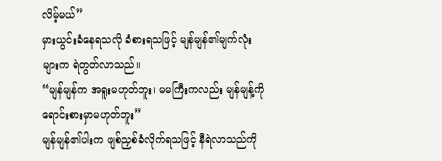လိမ့်မယ်”
မှားယွင်းခံနေရသလို ခံစားရသဖြင့် မျန်မျန်၏မျက်လုံးများက ရဲတွတ်လာသည်။
“မျန်မျန်က အရူးမဟုတ်ဘူး၊ မမကြီးကလည်း မျန်မျန့်ကို ရောင်းစားမှာမဟုတ်ဘူး”
မျန်မျန်၏ပါးက ဖျစ်ညှစ်ခံလိုက်ရသဖြင့် နီရဲလာသည်ကို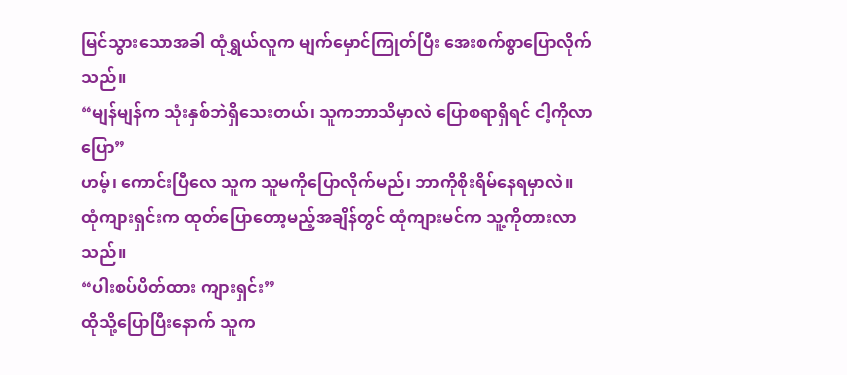မြင်သွားသောအခါ ထုံရွှယ်လူက မျက်မှောင်ကြုတ်ပြီး အေးစက်စွာပြောလိုက်သည်။
“မျန်မျန်က သုံးနှစ်ဘဲရှိသေးတယ်၊ သူကဘာသိမှာလဲ ပြောစရာရှိရင် ငါ့ကိုလာပြော”
ဟမ့်၊ ကောင်းပြီလေ သူက သူမကိုပြောလိုက်မည်၊ ဘာကိုစိုးရိမ်နေရမှာလဲ။
ထုံကျားရှင်းက ထုတ်ပြောတော့မည့်အချိန်တွင် ထုံကျားမင်က သူ့ကိုတားလာသည်။
“ပါးစပ်ပိတ်ထား ကျားရှင်း”
ထိုသို့ပြောပြီးနောက် သူက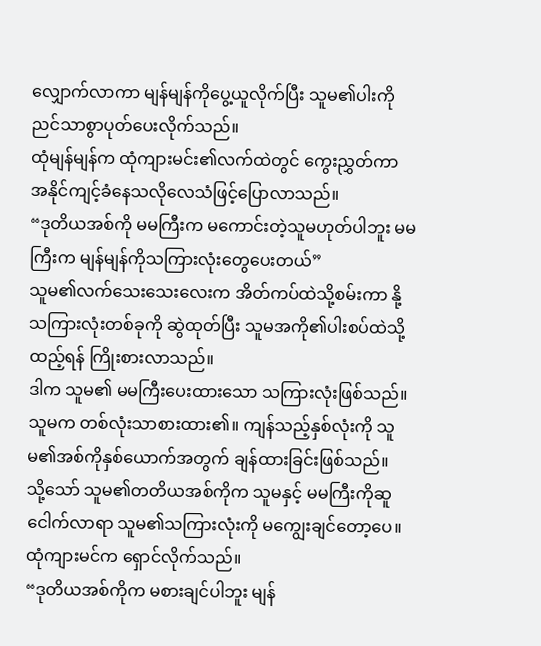လျှောက်လာကာ မျန်မျန်ကိုပွေ့ယူလိုက်ပြီး သူမ၏ပါးကိုညင်သာစွာပုတ်ပေးလိုက်သည်။
ထုံမျန်မျန်က ထုံကျားမင်း၏လက်ထဲတွင် ကွေးညွှတ်ကာ အနိုင်ကျင့်ခံနေသလိုလေသံဖြင့်ပြောလာသည်။
“ဒုတိယအစ်ကို မမကြီးက မကောင်းတဲ့သူမဟုတ်ပါဘူး မမကြီးက မျန်မျန်ကိုသကြားလုံးတွေပေးတယ်”
သူမ၏လက်သေးသေးလေးက အိတ်ကပ်ထဲသို့စမ်းကာ နို့သကြားလုံးတစ်ခုကို ဆွဲထုတ်ပြီး သူမအကို၏ပါးစပ်ထဲသို့ ထည့်ရန် ကြိုးစားလာသည်။
ဒါက သူမ၏ မမကြီးပေးထားသော သကြားလုံးဖြစ်သည်။ သူမက တစ်လုံးသာစားထား၏။ ကျန်သည့်နှစ်လုံးကို သူမ၏အစ်ကိုနှစ်ယောက်အတွက် ချန်ထားခြင်းဖြစ်သည်။
သို့သော် သူမ၏တတိယအစ်ကိုက သူမနှင့် မမကြီးကိုဆူငေါက်လာရာ သူမ၏သကြားလုံးကို မကျွေးချင်တော့ပေ။
ထုံကျားမင်က ရှောင်လိုက်သည်။
“ဒုတိယအစ်ကိုက မစားချင်ပါဘူး မျန်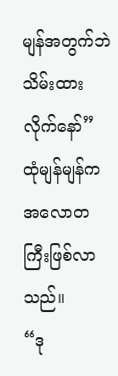မျန်အတွက်ဘဲ သိမ်းထားလိုက်နော်”
ထုံမျန်မျန်က အလောတကြီးဖြစ်လာသည်။
“ဒု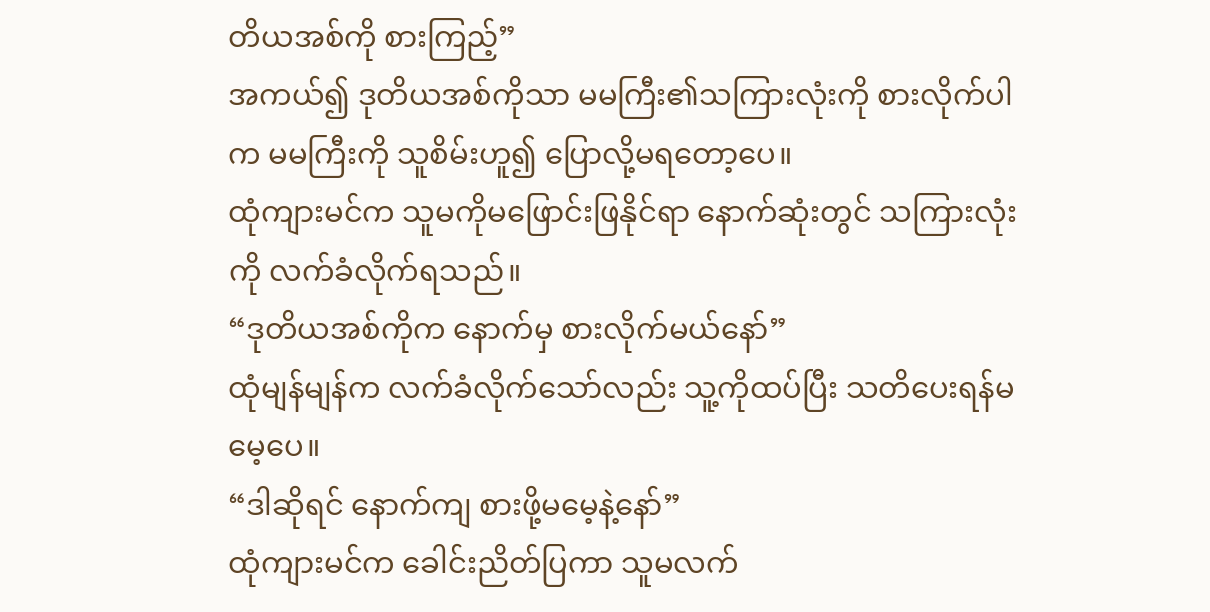တိယအစ်ကို စားကြည့်”
အကယ်၍ ဒုတိယအစ်ကိုသာ မမကြီး၏သကြားလုံးကို စားလိုက်ပါက မမကြီးကို သူစိမ်းဟူ၍ ပြောလို့မရတော့ပေ။
ထုံကျားမင်က သူမကိုမဖြောင်းဖြနိုင်ရာ နောက်ဆုံးတွင် သကြားလုံးကို လက်ခံလိုက်ရသည်။
“ဒုတိယအစ်ကိုက နောက်မှ စားလိုက်မယ်နော်”
ထုံမျန်မျန်က လက်ခံလိုက်သော်လည်း သူ့ကိုထပ်ပြီး သတိပေးရန်မမေ့ပေ။
“ဒါဆိုရင် နောက်ကျ စားဖို့မမေ့နဲ့နော်”
ထုံကျားမင်က ခေါင်းညိတ်ပြကာ သူမလက်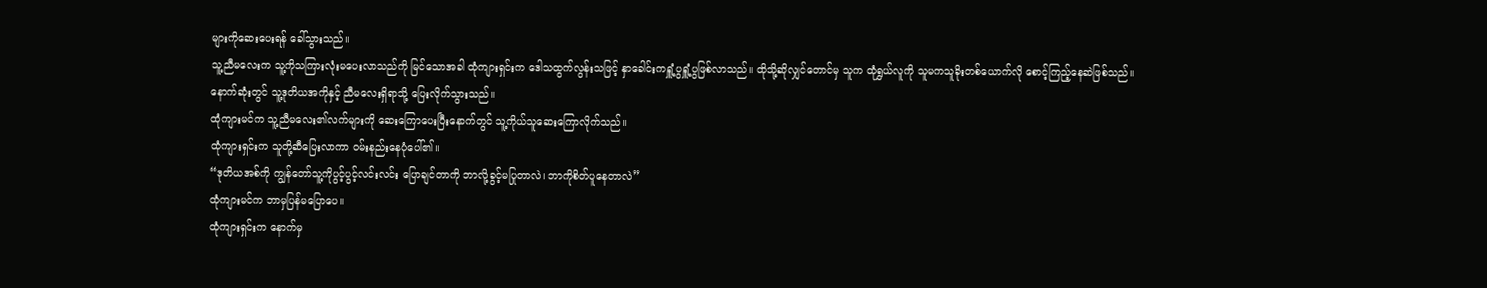များကိုဆေးပေးရန် ခေါ်သွားသည်။
သူ့ညီမလေးက သူ့ကိုသကြားလုံးမပေးလာသည်ကို မြင်သောအခါ ထုံကျားရှင်းက ဒေါသထွက်လွန်းသဖြင့် နှာခေါင်းကရှူံ့ပွရှူံ့ပွဖြစ်လာသည်။ ထိုသို့ဆိုလျှင်တောင်မှ သူက ထုံရွှယ်လူကို သူမကသူခိုးတစ်ယောက်လို စောင့်ကြည့်နေဆဲဖြစ်သည်။
နောက်ဆုံးတွင် သူ့ဒုတိယအကိုနှင့် ညီမလေးရှိရာသို့ ပြေးလိုက်သွားသည်။
ထုံကျားမင်က သူ့ညီမလေး၏လက်များကို ဆေးကြောပေးပြီးနောက်တွင် သူ့ကိုယ်သူဆေးကြောလိုက်သည်။
ထုံကျားရှင်းက သူတို့ဆီပြေးလာကာ ဝမ်းနည်းနေပုံပေါ်၏။
“ဒုတိယအစ်ကို ကျွန်တော်သူ့ကိုပွင့်ပွင့်လင်းလင်း ပြောချင်တာကို ဘာလို့ခွင့်မပြုတာလဲ၊ ဘာကိုစိတ်ပူနေတာလဲ”
ထုံကျားမင်က ဘာမှပြန်မပြောပေ။
ထုံကျားရှင်းက နောက်မှ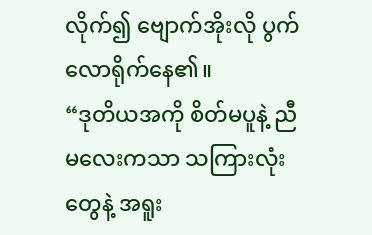လိုက်၍ ဗျောက်အိုးလို ပွက်လောရိုက်နေ၏။
“ဒုတိယအကို စိတ်မပူနဲ့ ညီမလေးကသာ သကြားလုံးတွေနဲ့ အရူး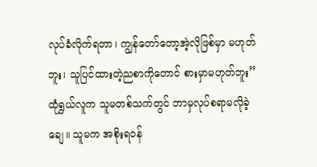လုပ်ခံလိုက်ရတာ၊ ကျွန်တော်တော့အဲ့လိုဖြစ်မှာ မဟုတ်ဘူး၊ သူပြင်ထားတဲ့ညစာကိုတောင် စားမှာမဟုတ်ဘူး”
ထုံရွှယ်လူက သူမတစ်သက်တွင် ဘာမှလုပ်စရာမလိုခဲ့ချေ။ သူမက အစိုးရဝန်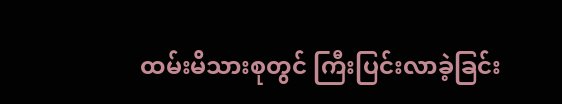ထမ်းမိသားစုတွင် ကြီးပြင်းလာခဲ့ခြင်း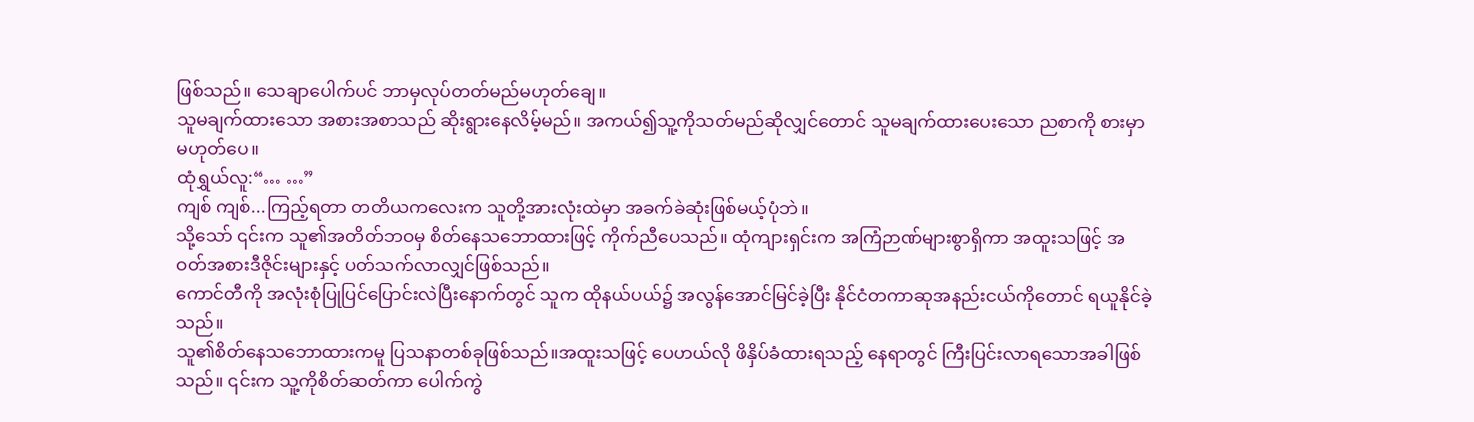ဖြစ်သည်။ သေချာပေါက်ပင် ဘာမှလုပ်တတ်မည်မဟုတ်ချေ။
သူမချက်ထားသော အစားအစာသည် ဆိုးရွားနေလိမ့်မည်။ အကယ်၍သူ့ကိုသတ်မည်ဆိုလျှင်တောင် သူမချက်ထားပေးသော ညစာကို စားမှာမဟုတ်ပေ။
ထုံရွှယ်လူ:“… …”
ကျစ် ကျစ်...ကြည့်ရတာ တတိယကလေးက သူတို့အားလုံးထဲမှာ အခက်ခဲဆုံးဖြစ်မယ့်ပုံဘဲ။
သို့သော် ၎င်းက သူ၏အတိတ်ဘဝမှ စိတ်နေသဘောထားဖြင့် ကိုက်ညီပေသည်။ ထုံကျားရှင်းက အကြံဉာဏ်များစွာရှိကာ အထူးသဖြင့် အဝတ်အစားဒီဇိုင်းများနှင့် ပတ်သက်လာလျှင်ဖြစ်သည်။
ကောင်တီကို အလုံးစုံပြုပြင်ပြောင်းလဲပြီးနောက်တွင် သူက ထိုနယ်ပယ်၌ အလွန်အောင်မြင်ခဲ့ပြီး နိုင်ငံတကာဆုအနည်းငယ်ကိုတောင် ရယူနိုင်ခဲ့သည်။
သူ၏စိတ်နေသဘောထားကမူ ပြသနာတစ်ခုဖြစ်သည်။အထူးသဖြင့် ပေဟယ်လို ဖိနှိပ်ခံထားရသည့် နေရာတွင် ကြီးပြင်းလာရသောအခါဖြစ်သည်။ ၎င်းက သူ့ကိုစိတ်ဆတ်ကာ ပေါက်ကွဲ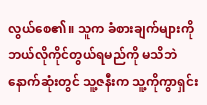လွယ်စေ၏။ သူက ခံစားချက်များကို ဘယ်လိုကိုင်တွယ်ရမည်ကို မသိဘဲ နောက်ဆုံးတွင် သူ့ဇနီးက သူ့ကိုကွာရှင်း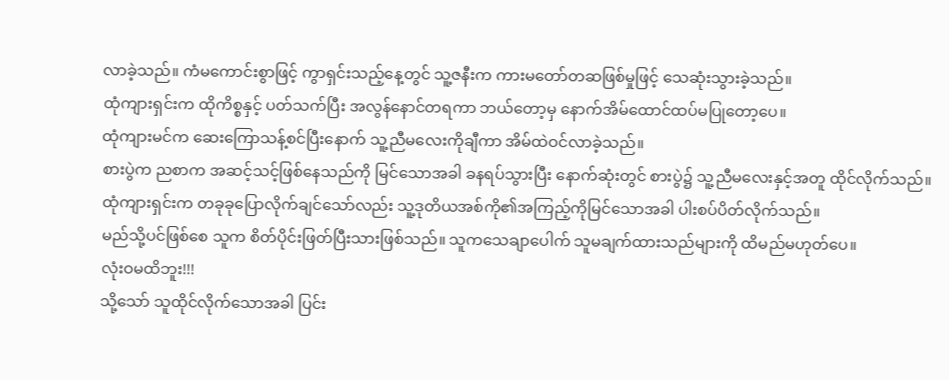လာခဲ့သည်။ ကံမကောင်းစွာဖြင့် ကွာရှင်းသည့်နေ့တွင် သူ့ဇနီးက ကားမတော်တဆဖြစ်မှုဖြင့် သေဆုံးသွားခဲ့သည်။
ထုံကျားရှင်းက ထိုကိစ္စနှင့် ပတ်သက်ပြီး အလွန်နောင်တရကာ ဘယ်တော့မှ နောက်အိမ်ထောင်ထပ်မပြုတော့ပေ။
ထုံကျားမင်က ဆေးကြောသန့်စင်ပြီးနောက် သူ့ညီမလေးကိုချီကာ အိမ်ထဲဝင်လာခဲ့သည်။
စားပွဲက ညစာက အဆင့်သင့်ဖြစ်နေသည်ကို မြင်သောအခါ ခနရပ်သွားပြီး နောက်ဆုံးတွင် စားပွဲ၌ သူ့ညီမလေးနှင့်အတူ ထိုင်လိုက်သည်။
ထုံကျားရှင်းက တခုခုပြောလိုက်ချင်သော်လည်း သူ့ဒုတိယအစ်ကို၏အကြည့်ကိုမြင်သောအခါ ပါးစပ်ပိတ်လိုက်သည်။
မည်သို့ပင်ဖြစ်စေ သူက စိတ်ပိုင်းဖြတ်ပြီးသားဖြစ်သည်။ သူကသေချာပေါက် သူမချက်ထားသည်များကို ထိမည်မဟုတ်ပေ။
လုံးဝမထိဘူး!!!
သို့သော် သူထိုင်လိုက်သောအခါ ပြင်း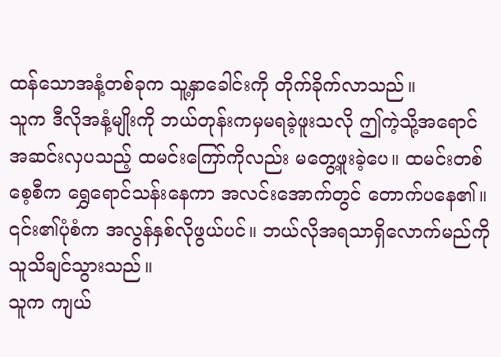ထန်သောအနံ့တစ်ခုက သူ့နှာခေါင်းကို တိုက်ခိုက်လာသည်။
သူက ဒီလိုအနံ့မျိုးကို ဘယ်တုန်းကမှမရခဲ့ဖူးသလို ဤကဲ့သို့အရောင်အဆင်းလှပသည့် ထမင်းကြော်ကိုလည်း မတွေ့ဖူးခဲ့ပေ။ ထမင်းတစ်စေ့စီက ရွှေရောင်သန်းနေကာ အလင်းအောက်တွင် တောက်ပနေ၏။
၎င်း၏ပုံစံက အလွန်နှစ်လိုဖွယ်ပင်။ ဘယ်လိုအရသာရှိလောက်မည်ကို သူသိချင်သွားသည်။
သူက ကျယ်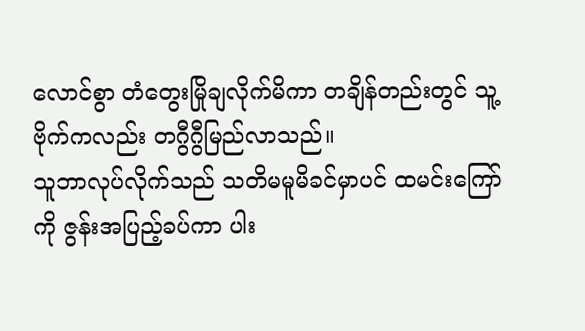လောင်စွာ တံတွေးမြိုချလိုက်မိကာ တချိန်တည်းတွင် သူ့ဗိုက်ကလည်း တဂွီဂွီမြည်လာသည်။
သူဘာလုပ်လိုက်သည် သတိမမူမိခင်မှာပင် ထမင်းကြော်ကို ဇွန်းအပြည့်ခပ်ကာ ပါး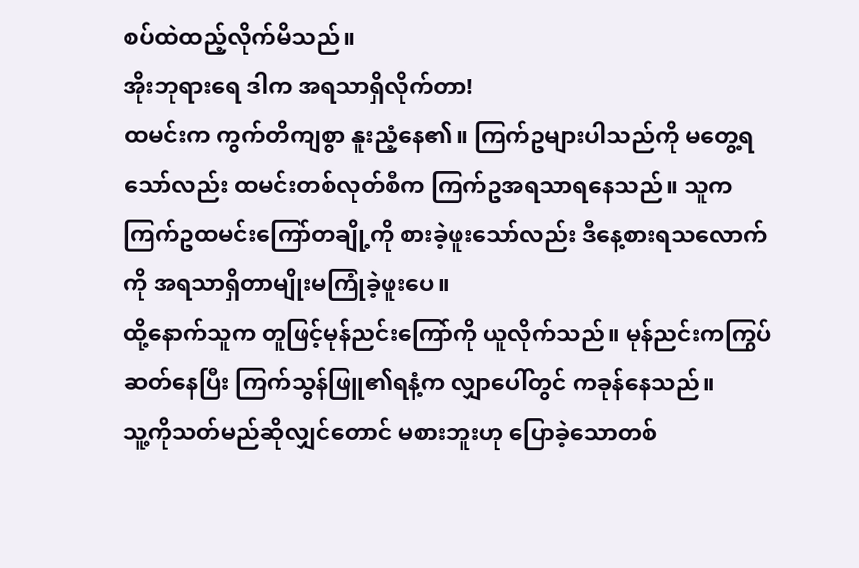စပ်ထဲထည့်လိုက်မိသည်။
အိုးဘုရားရေ ဒါက အရသာရှိလိုက်တာ!
ထမင်းက ကွက်တိကျစွာ နူးညံ့နေ၏။ ကြက်ဥများပါသည်ကို မတွေ့ရသော်လည်း ထမင်းတစ်လုတ်စီက ကြက်ဥအရသာရနေသည်။ သူက ကြက်ဥထမင်းကြော်တချို့ကို စားခဲ့ဖူးသော်လည်း ဒီနေ့စားရသလောက်ကို အရသာရှိတာမျိုးမကြုံခဲ့ဖူးပေ။
ထို့နောက်သူက တူဖြင့်မုန်ညင်းကြော်ကို ယူလိုက်သည်။ မုန်ညင်းကကြွပ်ဆတ်နေပြီး ကြက်သွန်ဖြူ၏ရနံ့က လျှာပေါ်တွင် ကခုန်နေသည်။
သူ့ကိုသတ်မည်ဆိုလျှင်တောင် မစားဘူးဟု ပြောခဲ့သောတစ်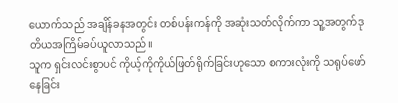ယောက်သည် အချိန်ခနအတွင်း တစ်ပန်းကန်ကို အဆုံးသတ်လိုက်ကာ သူ့အတွက်ဒုတိယအကြိမ်ခပ်ယူလာသည်။
သူက ရှင်းလင်းစွာပင် ကိုယ့်ကိုကိုယ်ဖြတ်ရိုက်ခြင်းဟုသော စကားလုံးကို သရုပ်ဖော်နေခြင်း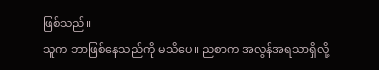ဖြစ်သည်။
သူက ဘာဖြစ်နေသည်ကို မသိပေ။ ညစာက အလွန်အရသာရှိလို့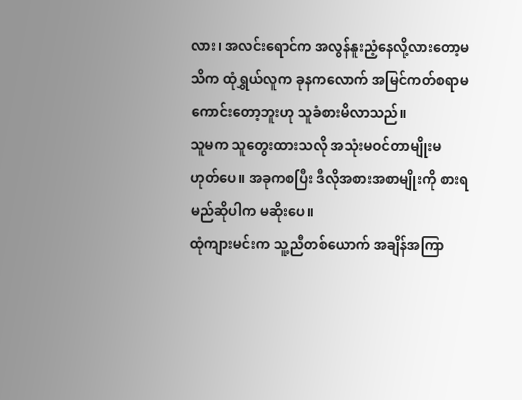လား၊ အလင်းရောင်က အလွန်နူးညံ့နေလို့လားတော့မသိက ထုံရွှယ်လူက ခုနကလောက် အမြင်ကတ်စရာမကောင်းတော့ဘူးဟု သူခံစားမိလာသည်။
သူမက သူတွေးထားသလို အသုံးမဝင်တာမျိုးမဟုတ်ပေ။ အခုကစပြီး ဒီလိုအစားအစာမျိုးကို စားရမည်ဆိုပါက မဆိုးပေ။
ထုံကျားမင်းက သူ့ညီတစ်ယောက် အချိန်အကြာ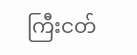ကြီးငတ်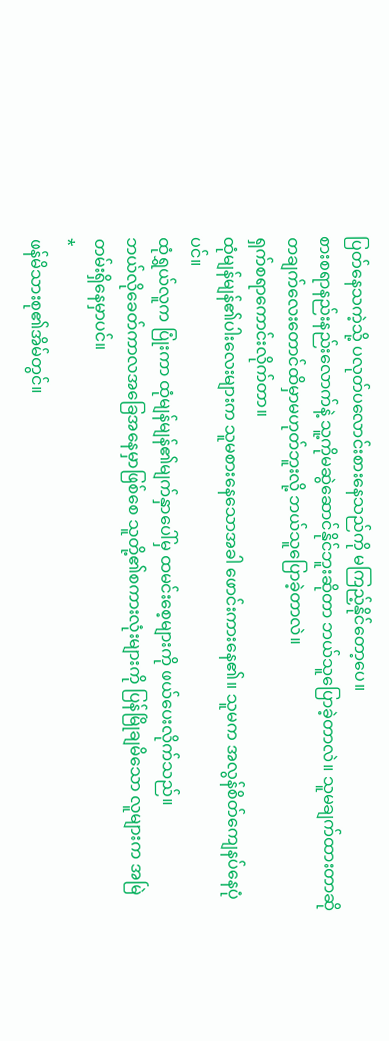ပြတ်နေသကဲ့သို့ ပလုတ်ပလောင်းစားနေသည်ကို မကြည့်နိုင်တော့ပေ။
စားစရာနည်းနည်းလောက်နဲ့ သူ့ကိုမဆွဲဆောင်နိုင်ဘူးဆိုတာ ဘယ်သူပြောခဲ့တာလဲ။ သူမချက်ထားတာဆို တချက်လေးတောင်ထိမှာမဟုတ်ဘူးလို့ ဘယ်သူပြောခဲ့တာလဲ။
ရှက်စရာကောင်းလိုက်တာ။
ထုံမျန်မျန်၏ပါးလေးများက သူမစားနေသောအခါ ဖောင်းကားနေ၏။ သူမက အလွန်စိတ်ကျေနပ်နေပုံပင်။
ထုံရွှယ်လူက ပြုံးကာ ထုံမျန်မျန်၏မျက်နှာပေါ်မှ ထမင်းစေ့များကို ဖယ်ပေးလိုက်သည်။
ဘယ်လိုခေတ်ကာလအခြေအနေမှာဖြစ်စေ သူတို့၏စကားလုံးများကို ပြန်မြိုချမိသော လူများက အမြဲတမ်းရှိနေမှာပင်။
*
ဖန်မိသားစု၏အိမ်တွင်။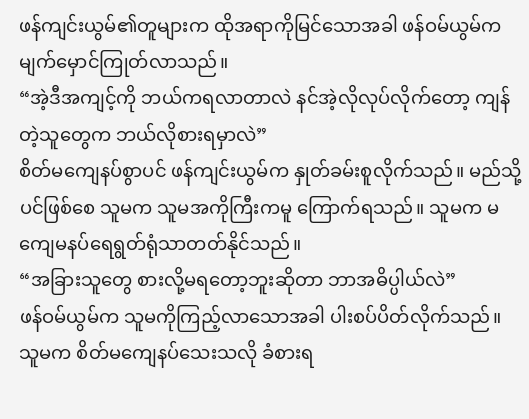ဖန်ကျင်းယွမ်၏တူများက ထိုအရာကိုမြင်သောအခါ ဖန်ဝမ်ယွမ်က မျက်မှောင်ကြုတ်လာသည်။
“အဲ့ဒီအကျင့်ကို ဘယ်ကရလာတာလဲ နင်အဲ့လိုလုပ်လိုက်တော့ ကျန်တဲ့သူတွေက ဘယ်လိုစားရမှာလဲ”
စိတ်မကျေနပ်စွာပင် ဖန်ကျင်းယွမ်က နှုတ်ခမ်းစူလိုက်သည်။ မည်သို့ပင်ဖြစ်စေ သူမက သူမအကိုကြီးကမူ ကြောက်ရသည်။ သူမက မကျေမနပ်ရေရွတ်ရုံသာတတ်နိုင်သည်။
“အခြားသူတွေ စားလို့မရတော့ဘူးဆိုတာ ဘာအဓိပ္ပါယ်လဲ”
ဖန်ဝမ်ယွမ်က သူမကိုကြည့်လာသောအခါ ပါးစပ်ပိတ်လိုက်သည်။
သူမက စိတ်မကျေနပ်သေးသလို ခံစားရ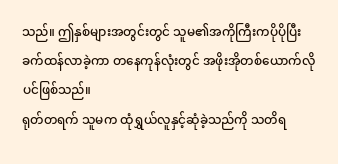သည်။ ဤနှစ်များအတွင်းတွင် သူမ၏အကိုကြီးကပိုပိုပြီး ခက်ထန်လာခဲ့ကာ တနေကုန်လုံးတွင် အဖိုးအိုတစ်ယောက်လိုပင်ဖြစ်သည်။
ရုတ်တရက် သူမက ထုံရွှယ်လူနှင့်ဆုံခဲ့သည်ကို သတိရ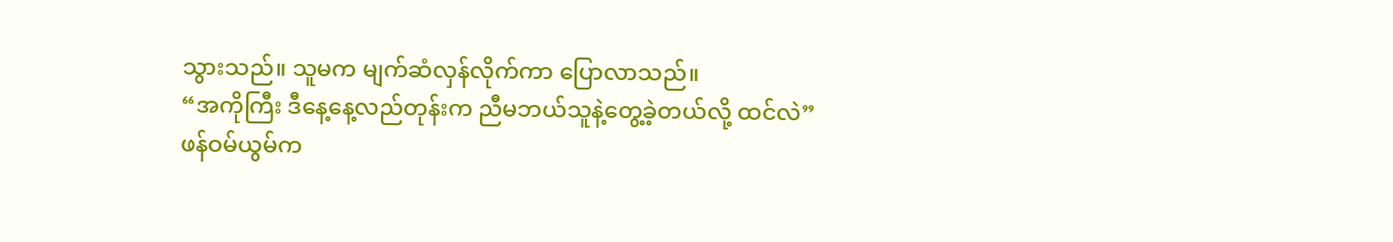သွားသည်။ သူမက မျက်ဆံလှန်လိုက်ကာ ပြောလာသည်။
“အကိုကြီး ဒီနေ့နေ့လည်တုန်းက ညီမဘယ်သူနဲ့တွေ့ခဲ့တယ်လို့ ထင်လဲ”
ဖန်ဝမ်ယွမ်က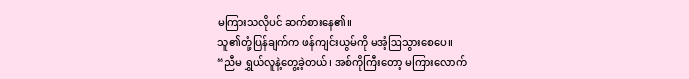မကြားသလိုပင် ဆက်စားနေ၏။
သူ၏တုံ့ပြန်ချက်က ဖန်ကျင်းယွမ်ကို မအံ့ဩသွားစေပေ။
“ညီမ ရွှယ်လူနဲ့တွေ့ခဲ့တယ်၊ အစ်ကိုကြီးတော့ မကြားလောက်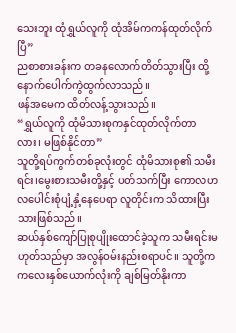သေးဘူး ထုံရွှယ်လူကို ထုံအိမ်ကကန်ထုတ်လိုက်ပြီ”
ညစာစားခန်းက တခနလောက်တိတ်သွားပြီး ထို့နောက်ပေါက်ကွဲထွက်လာသည်။
ဖန်အမေက ထိတ်လန့်သွားသည်။
“ရွှယ်လူကို ထုံမိသားစုကနှင်ထုတ်လိုက်တာလား၊ မဖြစ်နိုင်တာ”
သူတို့ရပ်ကွက်တစ်ခုလုံးတွင် ထုံမိသားစု၏ သမီးရင်း၊မွေးစားသမီးတို့နှင့် ပတ်သက်ပြီး ကောလဟလပေါင်းစုံပျံ့နှံ့နေပေရာ လူတိုင်းက သိထားပြီးသားဖြစ်သည်။
ဆယ်နှစ်ကျော်ပြုစုပျိုးထောင်ခဲ့သူက သမီးရင်းမဟုတ်သည်မှာ အလွန်ဝမ်းနည်းစရာပင်။ သူတို့က ကလေးနှစ်ယောက်လုံးကို ချစ်မြတ်နိုးကာ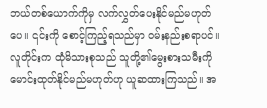ဘယ်တစ်ယောက်ကိုမှ လက်လွှတ်ပေးနိုင်မည်မဟုတ်ပေ။ ၎င်းကို စောင့်ကြည့်ရသည်မှာ ဝမ်းနည်းစရာပင်။
လူတိုင်းက ထုံမိသားစုသည် သူတို့၏မွေးစားသမီးကို မောင်းထုတ်နိုင်မည်မဟုတ်ဟု ယူဆထားကြသည်။ အ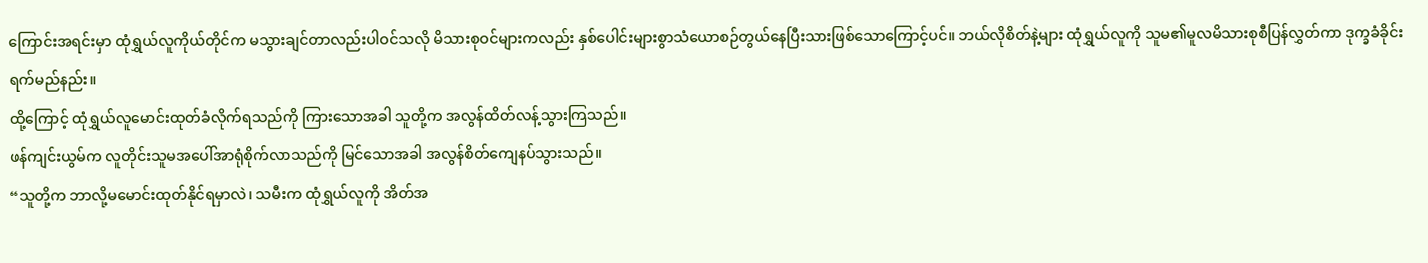ကြောင်းအရင်းမှာ ထုံရွှယ်လူကိုယ်တိုင်က မသွားချင်တာလည်းပါဝင်သလို မိသားစုဝင်များကလည်း နှစ်ပေါင်းများစွာသံယောစဉ်တွယ်နေပြီးသားဖြစ်သောကြောင့်ပင်။ ဘယ်လိုစိတ်နဲ့များ ထုံရွှယ်လူကို သူမ၏မူလမိသားစုစီပြန်လွှတ်ကာ ဒုက္ခခံခိုင်းရက်မည်နည်း။
ထို့ကြောင့် ထုံရွှယ်လူမောင်းထုတ်ခံလိုက်ရသည်ကို ကြားသောအခါ သူတို့က အလွန်ထိတ်လန့်သွားကြသည်။
ဖန်ကျင်းယွမ်က လူတိုင်းသူမအပေါ်အာရုံစိုက်လာသည်ကို မြင်သောအခါ အလွန်စိတ်ကျေနပ်သွားသည်။
“သူတို့က ဘာလို့မမောင်းထုတ်နိုင်ရမှာလဲ၊ သမီးက ထုံရွှယ်လူကို အိတ်အ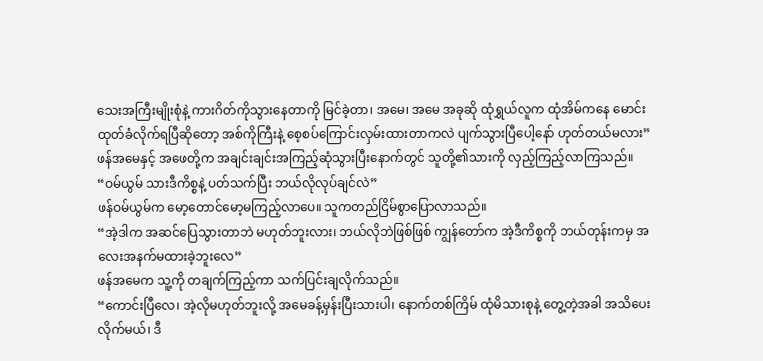သေးအကြီးမျိုးစုံနဲ့ ကားဂိတ်ကိုသွားနေတာကို မြင်ခဲ့တာ၊ အမေ၊ အမေ အခုဆို ထုံရွှယ်လူက ထုံအိမ်ကနေ မောင်းထုတ်ခံလိုက်ရပြီဆိုတော့ အစ်ကိုကြီးနဲ့ စေ့စပ်ကြောင်းလှမ်းထားတာကလဲ ပျက်သွားပြီပေါ့နော် ဟုတ်တယ်မလား”
ဖန်အမေနှင့် အဖေတို့က အချင်းချင်းအကြည့်ဆုံသွားပြီးနောက်တွင် သူတို့၏သားကို လှည့်ကြည့်လာကြသည်။
“ဝမ်ယွမ် သားဒီကိစ္စနဲ့ ပတ်သက်ပြီး ဘယ်လိုလုပ်ချင်လဲ”
ဖန်ဝမ်ယွမ်က မော့တောင်မော့မကြည့်လာပေ။ သူကတည်ငြိမ်စွာပြောလာသည်။
“အဲ့ဒါက အဆင်ပြေသွားတာဘဲ မဟုတ်ဘူးလား၊ ဘယ်လိုဘဲဖြစ်ဖြစ် ကျွန်တော်က အဲ့ဒီကိစ္စကို ဘယ်တုန်းကမှ အလေးအနက်မထားခဲ့ဘူးလေ”
ဖန်အမေက သူ့ကို တချက်ကြည့်ကာ သက်ပြင်းချလိုက်သည်။
“ကောင်းပြီလေ၊ အဲ့လိုမဟုတ်ဘူးလို့ အမေခန့်မှန်းပြီးသားပါ၊ နောက်တစ်ကြိမ် ထုံမိသားစုနဲ့ တွေ့တဲ့အခါ အသိပေးလိုက်မယ်၊ ဒီ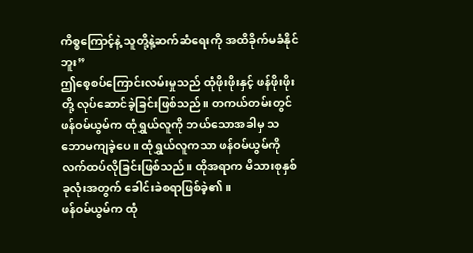ကိစ္စကြောင့်နဲ့ သူတို့နဲ့ဆက်ဆံရေးကို အထိခိုက်မခံနိုင်ဘူး”
ဤစေ့စပ်ကြောင်းလမ်းမှုသည် ထုံဖိုးဖိုးနှင့် ဖန်ဖိုးဖိုးတို့ လုပ်ဆောင်ခဲ့ခြင်းဖြစ်သည်။ တကယ်တမ်းတွင် ဖန်ဝမ်ယွမ်က ထုံရွှယ်လူကို ဘယ်သောအခါမှ သဘောမကျခဲ့ပေ။ ထုံရွှယ်လူကသာ ဖန်ဝမ်ယွမ်ကို လက်ထပ်လိုခြင်းဖြစ်သည်။ ထိုအရာက မိသားစုနှစ်ခုလုံးအတွက် ခေါင်းခဲစရာဖြစ်ခဲ့၏။
ဖန်ဝမ်ယွမ်က ထုံ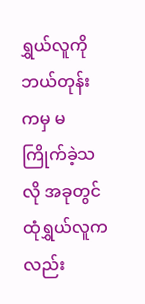ရွှယ်လူကို ဘယ်တုန်းကမှ မကြိုက်ခဲ့သလို အခုတွင် ထုံရွှယ်လူကလည်း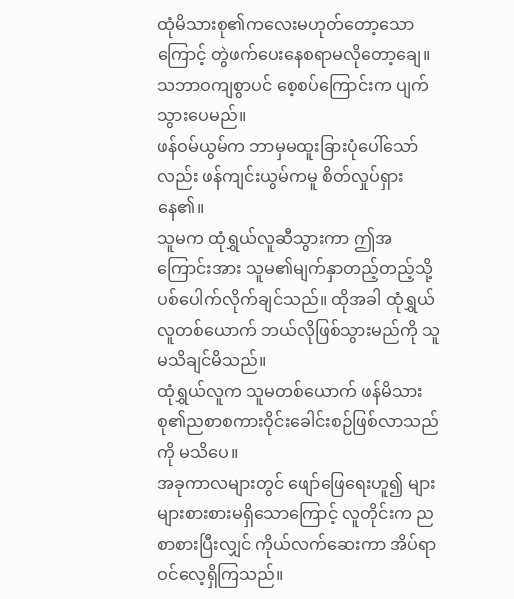ထုံမိသားစု၏ကလေးမဟုတ်တော့သောကြောင့် တွဲဖက်ပေးနေစရာမလိုတော့ချေ။ သဘာဝကျစွာပင် စေ့စပ်ကြောင်းက ပျက်သွားပေမည်။
ဖန်ဝမ်ယွမ်က ဘာမှမထူးခြားပုံပေါ်သော်လည်း ဖန်ကျင်းယွမ်ကမူ စိတ်လှုပ်ရှားနေ၏။
သူမက ထုံရွှယ်လူဆီသွားကာ ဤအကြောင်းအား သူမ၏မျက်နှာတည့်တည့်သို့ ပစ်ပေါက်လိုက်ချင်သည်။ ထိုအခါ ထုံရွှယ်လူတစ်ယောက် ဘယ်လိုဖြစ်သွားမည်ကို သူမသိချင်မိသည်။
ထုံရွှယ်လူက သူမတစ်ယောက် ဖန်မိသားစု၏ညစာစကားဝိုင်းခေါင်းစဉ်ဖြစ်လာသည်ကို မသိပေ။
အခုကာလများတွင် ဖျော်ဖြေရေးဟူ၍ များများစားစားမရှိသောကြောင့် လူတိုင်းက ညစာစားပြီးလျှင် ကိုယ်လက်ဆေးကာ အိပ်ရာဝင်လေ့ရှိကြသည်။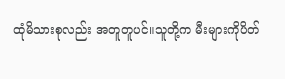ထုံမိသားစုလည်း အတူတူပင်။သူတို့က မီးများကိုပိတ်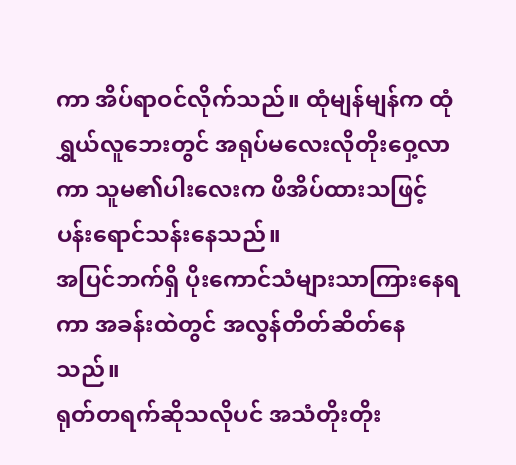ကာ အိပ်ရာဝင်လိုက်သည်။ ထုံမျန်မျန်က ထုံရွှယ်လူဘေးတွင် အရုပ်မလေးလိုတိုးဝှေ့လာကာ သူမ၏ပါးလေးက ဖိအိပ်ထားသဖြင့် ပန်းရောင်သန်းနေသည်။
အပြင်ဘက်ရှိ ပိုးကောင်သံများသာကြားနေရကာ အခန်းထဲတွင် အလွန်တိတ်ဆိတ်နေသည်။
ရုတ်တရက်ဆိုသလိုပင် အသံတိုးတိုး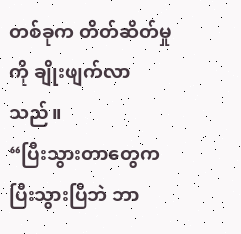တစ်ခုက တိတ်ဆိတ်မှုကို ချိုးဖျက်လာသည်။
“ပြီးသွားတာတွေက ပြီးသွားပြီဘဲ ဘာ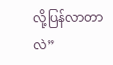လို့ပြန်လာတာလဲ”